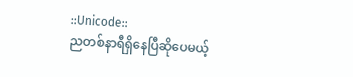::Unicode::
ညတစ်နာရီရှိနေပြီဆိုပေမယ့်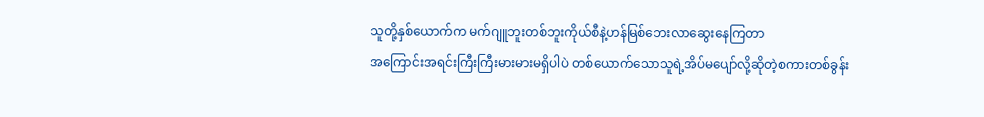သူတို့နှစ်ယောက်က မက်ဂျူဘူးတစ်ဘူးကိုယ်စီနဲ့ဟန်မြစ်ဘေးလာဆွေးနေကြတာ
အကြောင်းအရင်းကြီးကြီးမားမားမရှိပါပဲ တစ်ယောက်သောသူရဲ့အိပ်မပျော်လို့ဆိုတဲ့စကားတစ်ခွန်း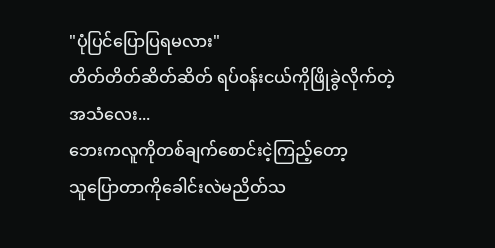"ပုံပြင်ပြောပြရမလား"
တိတ်တိတ်ဆိတ်ဆိတ် ရပ်၀န်းငယ်ကိုဖြိုခွဲလိုက်တဲ့ အသံလေး...
ဘေးကလူကိုတစ်ချက်စောင်းငဲ့ကြည့်တော့
သူပြောတာကိုခေါင်းလဲမညိတ်သ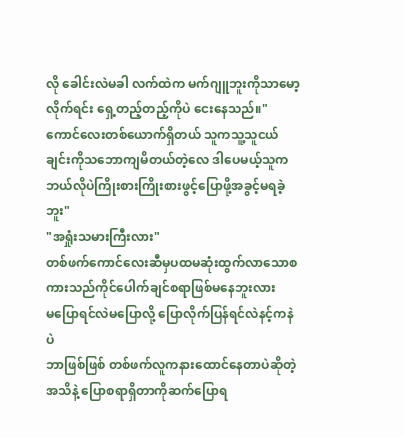လို ခေါင်းလဲမခါ လက်ထဲက မက်ဂျူဘူးကိုသာမော့လိုက်ရင်း ရှေ့တည့်တည့်ကိုပဲ ငေးနေသည်။"ကောင်လေးတစ်ယောက်ရှိတယ် သူကသူ့သူငယ်ချင်းကိုသဘောကျမိတယ်တဲ့လေ ဒါပေမယ့်သူကဘယ်လိုပဲကြိုးစားကြိုးစားဖွင့်ပြောဖို့အခွင့်မရခဲ့ဘူး"
"အရှုံးသမားကြီးလား"
တစ်ဖက်ကောင်လေးဆီမှပထမဆုံးထွက်လာသောစကားသည်ကိုင်ပေါက်ချင်စရာဖြစ်မနေဘူးလား
မပြောရင်လဲမပြောလို့ ပြောလိုက်ပြန်ရင်လဲနင့်ကနဲပဲ
ဘာဖြစ်ဖြစ် တစ်ဖက်လူကနားထောင်နေတာပဲဆိုတဲ့အသိနဲ့ ပြောစရာရှိတာကိုဆက်ပြောရ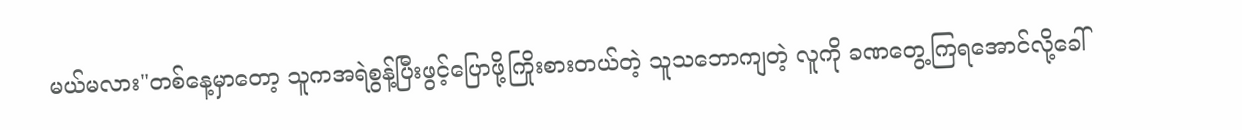မယ်မလား"တစ်နေ့မှာတော့ သူကအရဲစွန့်ပြီးဖွင့်ပြောဖို့ကြိုးစားတယ်တဲ့ သူသဘောကျတဲ့ လူကို ခဏတွေ့ကြရအောင်လို့ခေါ်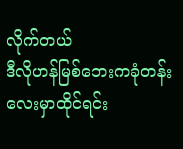လိုက်တယ်
ဒီလိုဟန်မြစ်ဘေးကခုံတန်းလေးမှာထိုင်ရင်း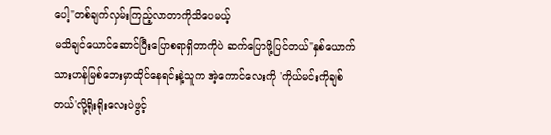ပေါ့"တစ်ချက်လှမ်းကြည့်လာတာကိုသိပေမယ့်
မသိချင်ယောင်ဆောင်ပြီးပြောစရာရှိတာကိုပဲ ဆက်ပြောဖို့ပြင်တယ်"နှစ်ယောက်သားဟန်မြစ်ဘေးမှာထိုင်နေရင်းနဲ့သူက အဲ့ကောင်လေးကို 'ကိုယ်မင်းကိုချစ်တယ်'လို့ရိုးရိုးလေးပဲဖွင့်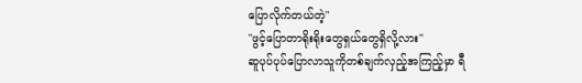ပြောလိုက်တယ်တဲ့"
"ဖွင့်ပြောတာရိုးရိုးတွေရှယ်တွေရှိလို့လား"
ဆူပုပ်ပုပ်ပြောလာသူကိုတစ်ချက်လှည့်အကြည့်မှာ ရီ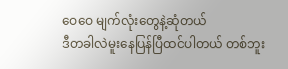ဝေဝေ မျက်လုံးတွေနဲ့ဆုံတယ်
ဒီတခါလဲမူးနေပြန်ပြီထင်ပါတယ် တစ်ဘူး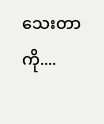သေးတာကို....